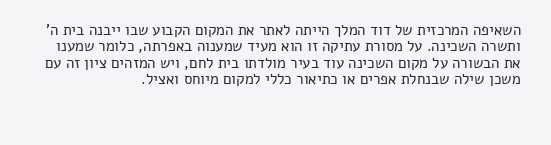השאיפה המרכזית של דוד המלך הייתה לאתר את המקום הקבוע שבו ייבנה בית ה' ותשרה השכינה. על מסורת עתיקה זו הוא מעיד שמענוה באפרתה, כלומר שמענו את הבשורה על מקום השכינה עוד בעיר מולדתו בית לחם, ויש המזהים ציון זה עם משכן שילה שבנחלת אפרים או כתיאור כללי למקום מיוחס ואציל.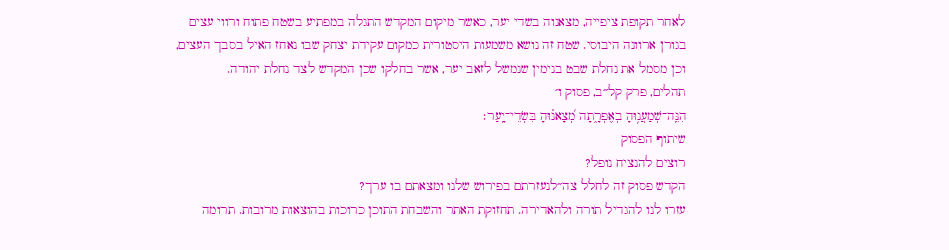לאחר תקופת ציפייה, מצאנוה בשדי יער, כאשר מיקום המקדש התגלה במפתיע בשטח פתוח ורווי עצים בגורן ארוונה היבוסי. שטח זה נושא משמעות היסטורית כמקום עקידת יצחק שבו נאחז האיל בסבך העצים, וכן מסמל את נחלת שבט בנימין שנמשל לזאב יער, אשר בחלקו שכן המקדש לצד נחלת יהודה.
תהלים, פרק קל״ב, פסוק ו׳
הִנֵּֽה־שְׁמַעֲנ֥וּהָ בְאֶפְרָ֑תָה מְ֝צָאנ֗וּהָ בִּשְׂדֵי־יָֽעַר׃
שיתוף הפסוק
רוצים להנציח נופל?
הקדש פסוק זה לחלל צה״לנעזרתם בפירוש שלנו ומצאתם בו ערך?
עזרו לנו להגדיל תורה ולהאדירה. תחזוקת האתר והשבחת התוכן כרוכות בהוצאות מרובות. תרומה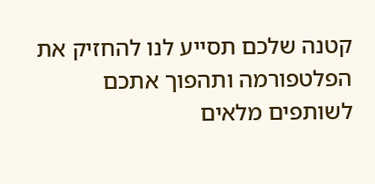קטנה שלכם תסייע לנו להחזיק את הפלטפורמה ותהפוך אתכם לשותפים מלאים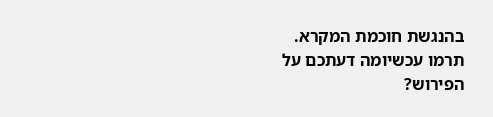בהנגשת חוכמת המקרא.
תרמו עכשיומה דעתכם על הפירוש?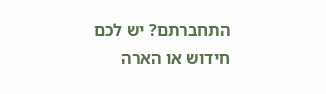התחברתם? יש לכם חידוש או הארה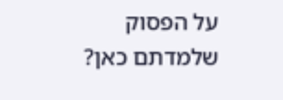על הפסוק שלמדתם כאן?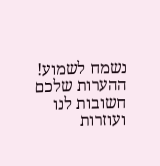נשמח לשמוע!
ההערות שלכם חשובות לנו ועוזרות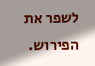לשפר את הפירוש.